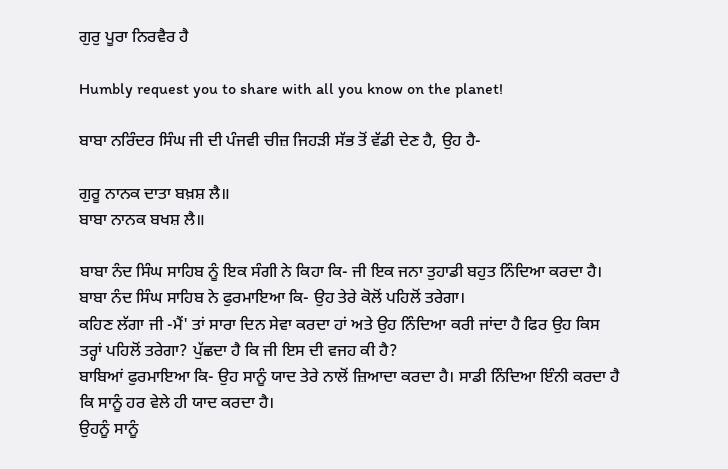ਗੁਰੁ ਪੂਰਾ ਨਿਰਵੈਰ ਹੈ

Humbly request you to share with all you know on the planet!

ਬਾਬਾ ਨਰਿੰਦਰ ਸਿੰਘ ਜੀ ਦੀ ਪੰਜਵੀ ਚੀਜ਼ ਜਿਹੜੀ ਸੱਭ ਤੋਂ ਵੱਡੀ ਦੇਣ ਹੈ, ਉਹ ਹੈ-

ਗੁਰੂ ਨਾਨਕ ਦਾਤਾ ਬਖ਼ਸ਼ ਲੈ॥
ਬਾਬਾ ਨਾਨਕ ਬਖਸ਼ ਲੈ॥

ਬਾਬਾ ਨੰਦ ਸਿੰਘ ਸਾਹਿਬ ਨੂੰ ਇਕ ਸੰਗੀ ਨੇ ਕਿਹਾ ਕਿ- ਜੀ ਇਕ ਜਨਾ ਤੁਹਾਡੀ ਬਹੁਤ ਨਿੰਦਿਆ ਕਰਦਾ ਹੈ। ਬਾਬਾ ਨੰਦ ਸਿੰਘ ਸਾਹਿਬ ਨੇ ਫੁਰਮਾਇਆ ਕਿ- ਉਹ ਤੇਰੇ ਕੋਲੋਂ ਪਹਿਲੋਂ ਤਰੇਗਾ।
ਕਹਿਣ ਲੱਗਾ ਜੀ -ਮੈਂ' ਤਾਂ ਸਾਰਾ ਦਿਨ ਸੇਵਾ ਕਰਦਾ ਹਾਂ ਅਤੇ ਉਹ ਨਿੰਦਿਆ ਕਰੀ ਜਾਂਦਾ ਹੈ ਫਿਰ ਉਹ ਕਿਸ ਤਰ੍ਹਾਂ ਪਹਿਲੋਂ ਤਰੇਗਾ? ਪੁੱਛਦਾ ਹੈ ਕਿ ਜੀ ਇਸ ਦੀ ਵਜਹ ਕੀ ਹੈ?
ਬਾਬਿਆਂ ਫੁਰਮਾਇਆ ਕਿ- ਉਹ ਸਾਨੂੰ ਯਾਦ ਤੇਰੇ ਨਾਲੋਂ ਜ਼ਿਆਦਾ ਕਰਦਾ ਹੈ। ਸਾਡੀ ਨਿੰਦਿਆ ਇੰਨੀ ਕਰਦਾ ਹੈ ਕਿ ਸਾਨੂੰ ਹਰ ਵੇਲੇ ਹੀ ਯਾਦ ਕਰਦਾ ਹੈ।
ਉਹਨੂੰ ਸਾਨੂੰ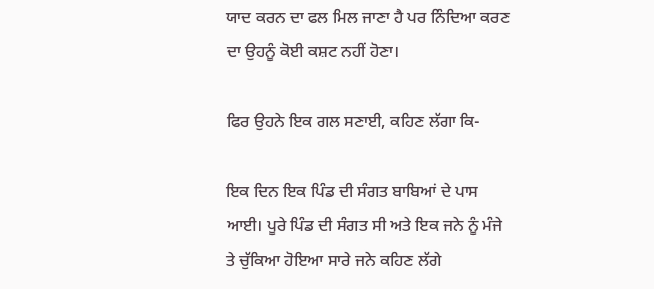ਯਾਦ ਕਰਨ ਦਾ ਫਲ ਮਿਲ ਜਾਣਾ ਹੈ ਪਰ ਨਿੰਦਿਆ ਕਰਣ ਦਾ ਉਹਨੂੰ ਕੋਈ ਕਸ਼ਟ ਨਹੀਂ ਹੋਣਾ।

ਫਿਰ ਉਹਨੇ ਇਕ ਗਲ ਸਣਾਈ, ਕਹਿਣ ਲੱਗਾ ਕਿ-

ਇਕ ਦਿਨ ਇਕ ਪਿੰਡ ਦੀ ਸੰਗਤ ਬਾਬਿਆਂ ਦੇ ਪਾਸ ਆਈ। ਪੂਰੇ ਪਿੰਡ ਦੀ ਸੰਗਤ ਸੀ ਅਤੇ ਇਕ ਜਨੇ ਨੂੰ ਮੰਜੇ ਤੇ ਚੁੱਕਿਆ ਹੋਇਆ ਸਾਰੇ ਜਨੇ ਕਹਿਣ ਲੱਗੇ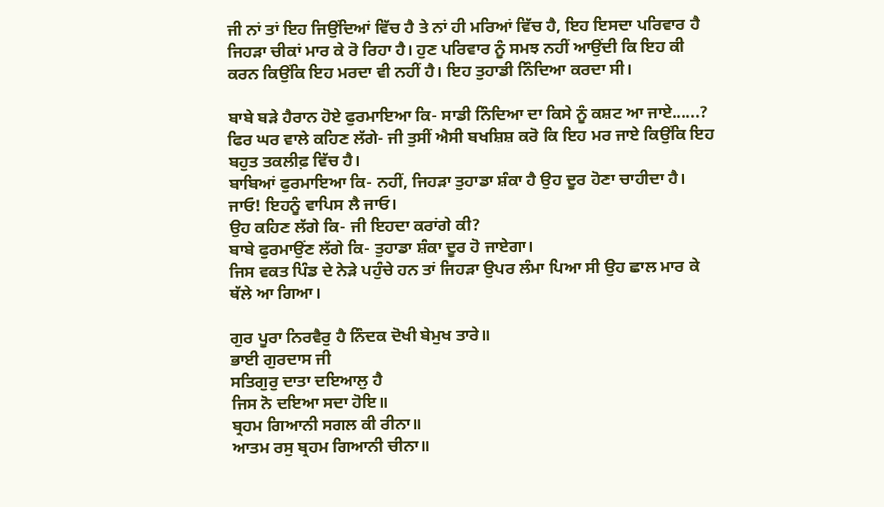ਜੀ ਨਾਂ ਤਾਂ ਇਹ ਜਿਉਂਦਿਆਂ ਵਿੱਚ ਹੈ ਤੇ ਨਾਂ ਹੀ ਮਰਿਆਂ ਵਿੱਚ ਹੈ, ਇਹ ਇਸਦਾ ਪਰਿਵਾਰ ਹੈ ਜਿਹੜਾ ਚੀਕਾਂ ਮਾਰ ਕੇ ਰੋ ਰਿਹਾ ਹੈ। ਹੁਣ ਪਰਿਵਾਰ ਨੂੰ ਸਮਝ ਨਹੀਂ ਆਉਂਦੀ ਕਿ ਇਹ ਕੀ ਕਰਨ ਕਿਉਂਕਿ ਇਹ ਮਰਦਾ ਵੀ ਨਹੀਂ ਹੈ। ਇਹ ਤੁਹਾਡੀ ਨਿੰਦਿਆ ਕਰਦਾ ਸੀ।

ਬਾਬੇ ਬੜੇ ਹੈਰਾਨ ਹੋਏ ਫੁਰਮਾਇਆ ਕਿ- ਸਾਡੀ ਨਿੰਦਿਆ ਦਾ ਕਿਸੇ ਨੂੰ ਕਸ਼ਟ ਆ ਜਾਏ......?
ਫਿਰ ਘਰ ਵਾਲੇ ਕਹਿਣ ਲੱਗੇ- ਜੀ ਤੁਸੀਂ ਐਸੀ ਬਖਸ਼ਿਸ਼ ਕਰੋ ਕਿ ਇਹ ਮਰ ਜਾਏ ਕਿਉਂਕਿ ਇਹ ਬਹੁਤ ਤਕਲੀਫ਼ ਵਿੱਚ ਹੈ।
ਬਾਬਿਆਂ ਫੁਰਮਾਇਆ ਕਿ- ਨਹੀਂ, ਜਿਹੜਾ ਤੁਹਾਡਾ ਸ਼ੰਕਾ ਹੈ ਉਹ ਦੂਰ ਹੋਣਾ ਚਾਹੀਦਾ ਹੈ। ਜਾਓ! ਇਹਨੂੰ ਵਾਪਿਸ ਲੈ ਜਾਓ।
ਉਹ ਕਹਿਣ ਲੱਗੇ ਕਿ- ਜੀ ਇਹਦਾ ਕਰਾਂਗੇ ਕੀ?
ਬਾਬੇ ਫੁਰਮਾਉਂਣ ਲੱਗੇ ਕਿ- ਤੁਹਾਡਾ ਸ਼ੰਕਾ ਦੂਰ ਹੋ ਜਾਏਗਾ।
ਜਿਸ ਵਕਤ ਪਿੰਡ ਦੇ ਨੇੜੇ ਪਹੁੰਚੇ ਹਨ ਤਾਂ ਜਿਹੜਾ ਉਪਰ ਲੰਮਾ ਪਿਆ ਸੀ ਉਹ ਛਾਲ ਮਾਰ ਕੇ ਥੱਲੇ ਆ ਗਿਆ।

ਗੁਰ ਪੂਰਾ ਨਿਰਵੈਰੁ ਹੈ ਨਿੰਦਕ ਦੋਖੀ ਬੇਮੁਖ ਤਾਰੇ॥
ਭਾਈ ਗੁਰਦਾਸ ਜੀ
ਸਤਿਗੁਰੁ ਦਾਤਾ ਦਇਆਲੁ ਹੈ
ਜਿਸ ਨੋ ਦਇਆ ਸਦਾ ਹੋਇ॥
ਬ੍ਰਹਮ ਗਿਆਨੀ ਸਗਲ ਕੀ ਰੀਨਾ॥
ਆਤਮ ਰਸੁ ਬ੍ਰਹਮ ਗਿਆਨੀ ਚੀਨਾ॥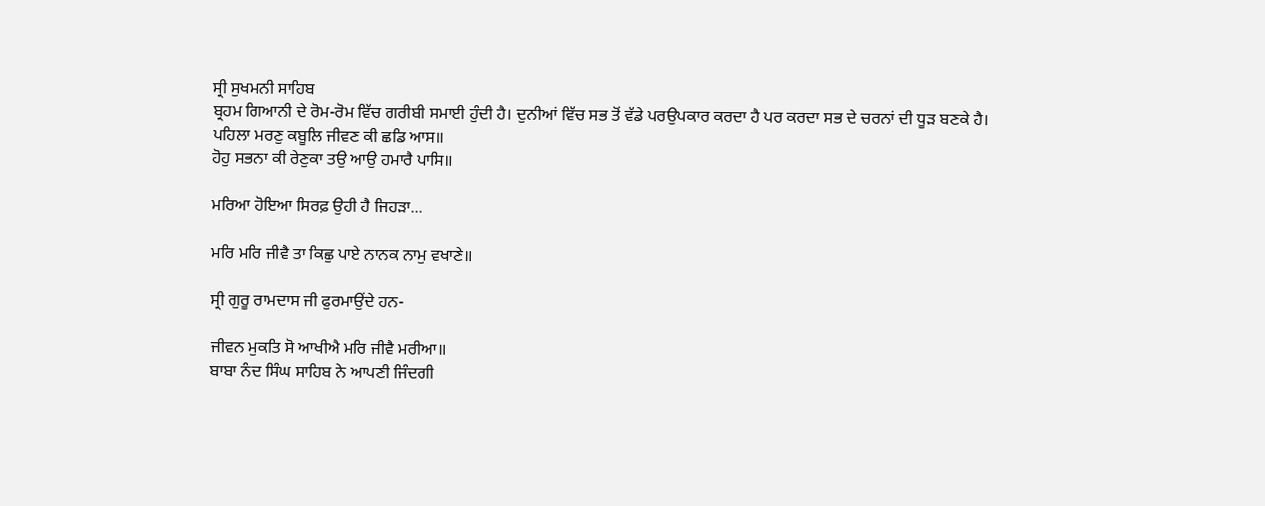ਸ੍ਰੀ ਸੁਖਮਨੀ ਸਾਹਿਬ
ਬ੍ਰਹਮ ਗਿਆਨੀ ਦੇ ਰੋਮ-ਰੋਮ ਵਿੱਚ ਗਰੀਬੀ ਸਮਾਈ ਹੁੰਦੀ ਹੈ। ਦੁਨੀਆਂ ਵਿੱਚ ਸਭ ਤੋਂ ਵੱਡੇ ਪਰਉਪਕਾਰ ਕਰਦਾ ਹੈ ਪਰ ਕਰਦਾ ਸਭ ਦੇ ਚਰਨਾਂ ਦੀ ਧੂੜ ਬਣਕੇ ਹੈ।
ਪਹਿਲਾ ਮਰਣੁ ਕਬੂਲਿ ਜੀਵਣ ਕੀ ਛਡਿ ਆਸ॥
ਹੋਹੁ ਸਭਨਾ ਕੀ ਰੇਣੁਕਾ ਤਉ ਆਉ ਹਮਾਰੈ ਪਾਸਿ॥

ਮਰਿਆ ਹੋਇਆ ਸਿਰਫ਼ ਉਹੀ ਹੈ ਜਿਹੜਾ...

ਮਰਿ ਮਰਿ ਜੀਵੈ ਤਾ ਕਿਛੁ ਪਾਏ ਨਾਨਕ ਨਾਮੁ ਵਖਾਣੇ॥

ਸ੍ਰੀ ਗੁਰੂ ਰਾਮਦਾਸ ਜੀ ਫੁਰਮਾਉਂਦੇ ਹਨ-

ਜੀਵਨ ਮੁਕਤਿ ਸੋ ਆਖੀਐ ਮਰਿ ਜੀਵੈ ਮਰੀਆ॥
ਬਾਬਾ ਨੰਦ ਸਿੰਘ ਸਾਹਿਬ ਨੇ ਆਪਣੀ ਜਿੰਦਗੀ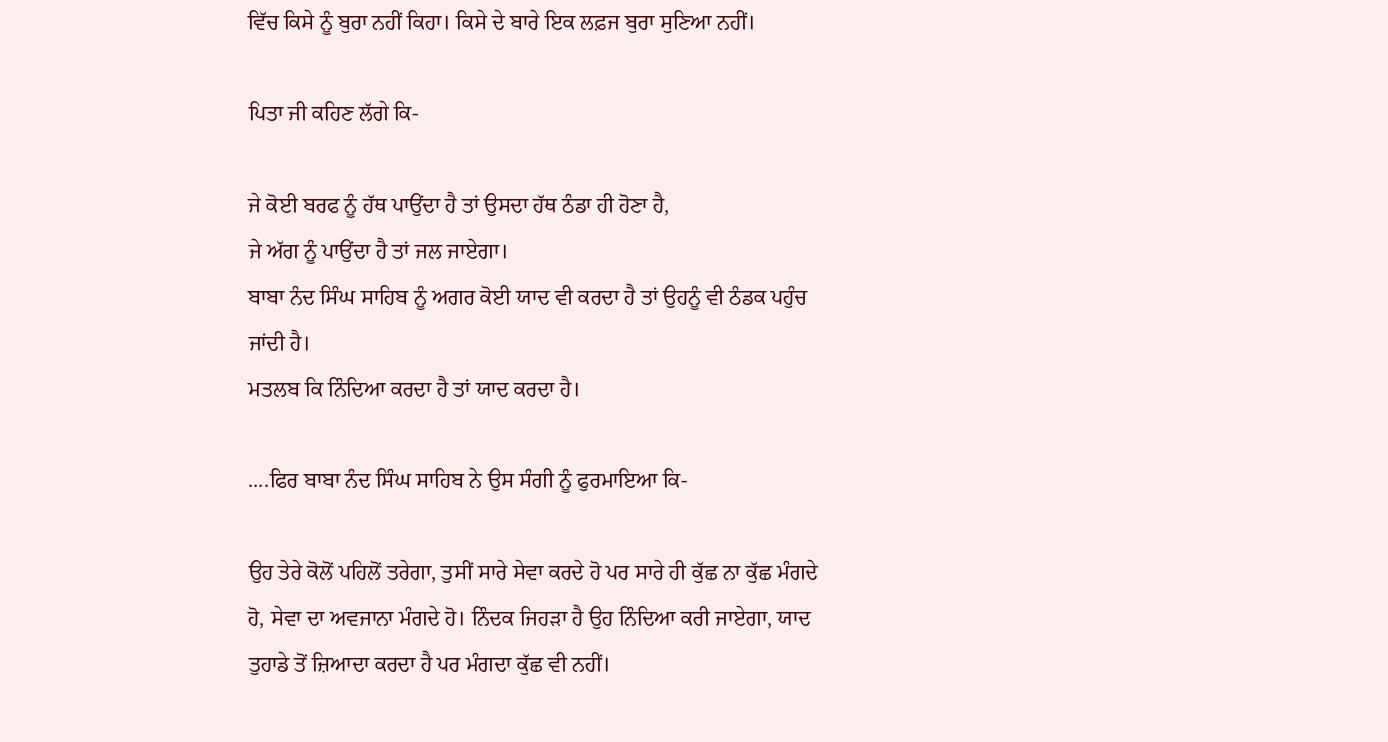ਵਿੱਚ ਕਿਸੇ ਨੂੰ ਬੁਰਾ ਨਹੀਂ ਕਿਹਾ। ਕਿਸੇ ਦੇ ਬਾਰੇ ਇਕ ਲਫ਼ਜ ਬੁਰਾ ਸੁਣਿਆ ਨਹੀਂ।

ਪਿਤਾ ਜੀ ਕਹਿਣ ਲੱਗੇ ਕਿ-

ਜੇ ਕੋਈ ਬਰਫ ਨੂੰ ਹੱਥ ਪਾਉਂਦਾ ਹੈ ਤਾਂ ਉਸਦਾ ਹੱਥ ਠੰਡਾ ਹੀ ਹੋਣਾ ਹੈ,
ਜੇ ਅੱਗ ਨੂੰ ਪਾਉਂਦਾ ਹੈ ਤਾਂ ਜਲ ਜਾਏਗਾ।
ਬਾਬਾ ਨੰਦ ਸਿੰਘ ਸਾਹਿਬ ਨੂੰ ਅਗਰ ਕੋਈ ਯਾਦ ਵੀ ਕਰਦਾ ਹੈ ਤਾਂ ਉਹਨੂੰ ਵੀ ਠੰਡਕ ਪਹੁੰਚ ਜਾਂਦੀ ਹੈ।
ਮਤਲਬ ਕਿ ਨਿੰਦਿਆ ਕਰਦਾ ਹੈ ਤਾਂ ਯਾਦ ਕਰਦਾ ਹੈ।

....ਫਿਰ ਬਾਬਾ ਨੰਦ ਸਿੰਘ ਸਾਹਿਬ ਨੇ ਉਸ ਸੰਗੀ ਨੂੰ ਫੁਰਮਾਇਆ ਕਿ-

ਉਹ ਤੇਰੇ ਕੋਲੋਂ ਪਹਿਲੋਂ ਤਰੇਗਾ, ਤੁਸੀਂ ਸਾਰੇ ਸੇਵਾ ਕਰਦੇ ਹੋ ਪਰ ਸਾਰੇ ਹੀ ਕੁੱਛ ਨਾ ਕੁੱਛ ਮੰਗਦੇ ਹੋ, ਸੇਵਾ ਦਾ ਅਵਜਾਨਾ ਮੰਗਦੇ ਹੋ। ਨਿੰਦਕ ਜਿਹੜਾ ਹੈ ਉਹ ਨਿੰਦਿਆ ਕਰੀ ਜਾਏਗਾ, ਯਾਦ ਤੁਹਾਡੇ ਤੋਂ ਜ਼ਿਆਦਾ ਕਰਦਾ ਹੈ ਪਰ ਮੰਗਦਾ ਕੁੱਛ ਵੀ ਨਹੀਂ।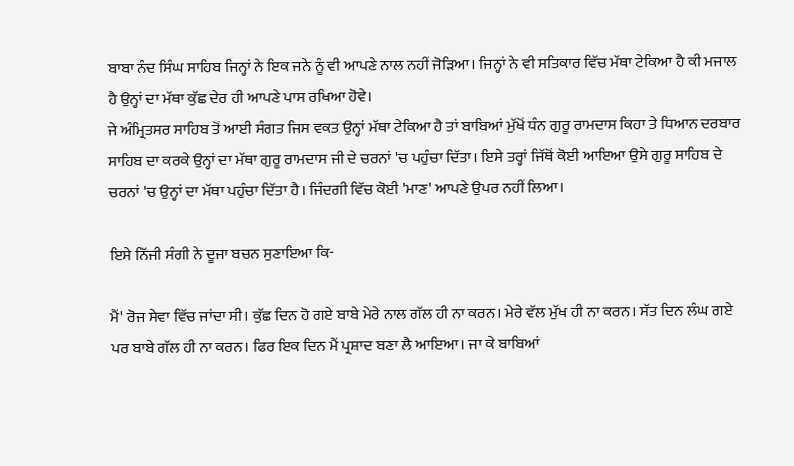ਬਾਬਾ ਨੰਦ ਸਿੰਘ ਸਾਹਿਬ ਜਿਨ੍ਹਾਂ ਨੇ ਇਕ ਜਨੇ ਨੂੰ ਵੀ ਆਪਣੇ ਨਾਲ ਨਹੀਂ ਜੋੜਿਆ। ਜਿਨ੍ਹਾਂ ਨੇ ਵੀ ਸਤਿਕਾਰ ਵਿੱਚ ਮੱਥਾ ਟੇਕਿਆ ਹੈ ਕੀ ਮਜਾਲ ਹੈ ਉਨ੍ਹਾਂ ਦਾ ਮੱਥਾ ਕੁੱਛ ਦੇਰ ਹੀ ਆਪਣੇ ਪਾਸ ਰਖਿਆ ਹੋਵੇ।
ਜੇ ਅੰਮ੍ਰਿਤਸਰ ਸਾਹਿਬ ਤੋਂ ਆਈ ਸੰਗਤ ਜਿਸ ਵਕਤ ਉਨ੍ਹਾਂ ਮੱਥਾ ਟੇਕਿਆ ਹੈ ਤਾਂ ਬਾਬਿਆਂ ਮੁੱਖੋਂ ਧੰਨ ਗੁਰੂ ਰਾਮਦਾਸ ਕਿਹਾ ਤੇ ਧਿਆਨ ਦਰਬਾਰ ਸਾਹਿਬ ਦਾ ਕਰਕੇ ਉਨ੍ਹਾਂ ਦਾ ਮੱਥਾ ਗੁਰੂ ਰਾਮਦਾਸ ਜੀ ਦੇ ਚਰਨਾਂ 'ਚ ਪਹੁੰਚਾ ਦਿੱਤਾ। ਇਸੇ ਤਰ੍ਹਾਂ ਜਿੱਥੋਂ ਕੋਈ ਆਇਆ ਉਸੇ ਗੁਰੂ ਸਾਹਿਬ ਦੇ ਚਰਨਾਂ 'ਚ ਉਨ੍ਹਾਂ ਦਾ ਮੱਥਾ ਪਹੁੰਚਾ ਦਿੱਤਾ ਹੈ। ਜਿੰਦਗੀ ਵਿੱਚ ਕੋਈ 'ਮਾਣ' ਆਪਣੇ ਉਪਰ ਨਹੀਂ ਲਿਆ।

ਇਸੇ ਨਿੱਜੀ ਸੰਗੀ ਨੇ ਦੂਜਾ ਬਚਨ ਸੁਣਾਇਆ ਕਿ-

ਮੈਂ' ਰੋਜ ਸੇਵਾ ਵਿੱਚ ਜਾਂਦਾ ਸੀ। ਕੁੱਛ ਦਿਨ ਹੋ ਗਏ ਬਾਬੇ ਮੇਰੇ ਨਾਲ ਗੱਲ ਹੀ ਨਾ ਕਰਨ। ਮੇਰੇ ਵੱਲ ਮੁੱਖ ਹੀ ਨਾ ਕਰਨ। ਸੱਤ ਦਿਨ ਲੰਘ ਗਏ ਪਰ ਬਾਬੇ ਗੱਲ ਹੀ ਨਾ ਕਰਨ। ਫਿਰ ਇਕ ਦਿਨ ਮੈਂ ਪ੍ਰਸ਼ਾਦ ਬਣਾ ਲੈ ਆਇਆ। ਜਾ ਕੇ ਬਾਬਿਆਂ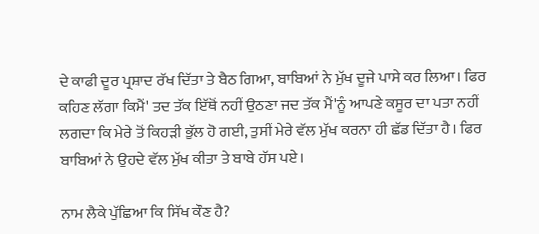ਦੇ ਕਾਫੀ ਦੂਰ ਪ੍ਰਸ਼ਾਦ ਰੱਖ ਦਿੱਤਾ ਤੇ ਬੈਠ ਗਿਆ, ਬਾਬਿਆਂ ਨੇ ਮੁੱਖ ਦੂਜੇ ਪਾਸੇ ਕਰ ਲਿਆ। ਫਿਰ ਕਹਿਣ ਲੱਗਾ ਕਿਮੈਂ' ਤਦ ਤੱਕ ਇੱਥੋਂ ਨਹੀਂ ਉਠਣਾ ਜਦ ਤੱਕ ਮੈਂ'ਨੂੰ ਆਪਣੇ ਕਸੂਰ ਦਾ ਪਤਾ ਨਹੀਂ ਲਗਦਾ ਕਿ ਮੇਰੇ ਤੋਂ ਕਿਹੜੀ ਭੁੱਲ ਹੋ ਗਈ, ਤੁਸੀਂ ਮੇਰੇ ਵੱਲ ਮੁੱਖ ਕਰਨਾ ਹੀ ਛੱਡ ਦਿੱਤਾ ਹੈ। ਫਿਰ ਬਾਬਿਆਂ ਨੇ ਉਹਦੇ ਵੱਲ ਮੁੱਖ ਕੀਤਾ ਤੇ ਬਾਬੇ ਹੱਸ ਪਏ।

ਨਾਮ ਲੈਕੇ ਪੁੱਛਿਆ ਕਿ ਸਿੱਖ ਕੌਣ ਹੈ?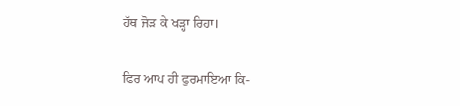ਹੱਥ ਜੋੜ ਕੇ ਖੜ੍ਹਾ ਰਿਹਾ।

ਫਿਰ ਆਪ ਹੀ ਫੁਰਮਾਇਆ ਕਿ-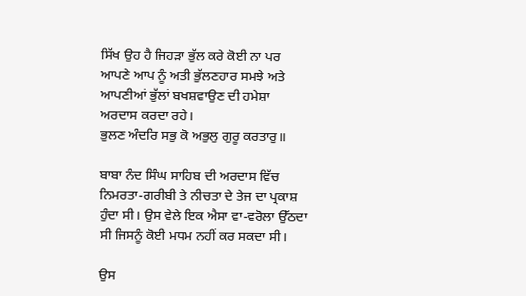ਸਿੱਖ ਉਹ ਹੈ ਜਿਹੜਾ ਭੁੱਲ ਕਰੇ ਕੋਈ ਨਾ ਪਰ ਆਪਣੇ ਆਪ ਨੂੰ ਅਤੀ ਭੁੱਲਣਹਾਰ ਸਮਝੇ ਅਤੇ ਆਪਣੀਆਂ ਭੁੱਲਾਂ ਬਖਸ਼ਵਾਉਣ ਦੀ ਹਮੇਸ਼ਾ ਅਰਦਾਸ ਕਰਦਾ ਰਹੇ।
ਭੁਲਣ ਅੰਦਰਿ ਸਭੁ ਕੋ ਅਭੁਲੁ ਗੁਰੂ ਕਰਤਾਰੁ॥

ਬਾਬਾ ਨੰਦ ਸਿੰਘ ਸਾਹਿਬ ਦੀ ਅਰਦਾਸ ਵਿੱਚ ਨਿਮਰਤਾ-ਗਰੀਬੀ ਤੇ ਨੀਚਤਾ ਦੇ ਤੇਜ ਦਾ ਪ੍ਰਕਾਸ਼ ਹੁੰਦਾ ਸੀ। ਉਸ ਵੇਲੇ ਇਕ ਐਸਾ ਵਾ-ਵਰੋਲਾ ਉੱਠਦਾ ਸੀ ਜਿਸਨੂੰ ਕੋਈ ਮਧਮ ਨਹੀਂ ਕਰ ਸਕਦਾ ਸੀ।

ਉਸ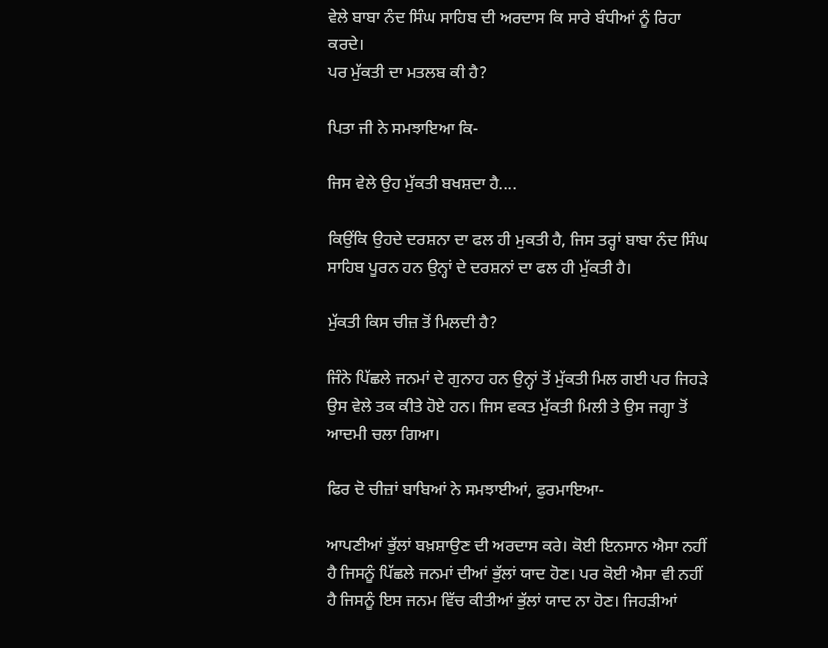ਵੇਲੇ ਬਾਬਾ ਨੰਦ ਸਿੰਘ ਸਾਹਿਬ ਦੀ ਅਰਦਾਸ ਕਿ ਸਾਰੇ ਬੰਧੀਆਂ ਨੂੰ ਰਿਹਾ ਕਰਦੇ।
ਪਰ ਮੁੱਕਤੀ ਦਾ ਮਤਲਬ ਕੀ ਹੈ?

ਪਿਤਾ ਜੀ ਨੇ ਸਮਝਾਇਆ ਕਿ-

ਜਿਸ ਵੇਲੇ ਉਹ ਮੁੱਕਤੀ ਬਖਸ਼ਦਾ ਹੈ....

ਕਿਉਂਕਿ ਉਹਦੇ ਦਰਸ਼ਨਾ ਦਾ ਫਲ ਹੀ ਮੁਕਤੀ ਹੈ, ਜਿਸ ਤਰ੍ਹਾਂ ਬਾਬਾ ਨੰਦ ਸਿੰਘ ਸਾਹਿਬ ਪੂਰਨ ਹਨ ਉਨ੍ਹਾਂ ਦੇ ਦਰਸ਼ਨਾਂ ਦਾ ਫਲ ਹੀ ਮੁੱਕਤੀ ਹੈ।

ਮੁੱਕਤੀ ਕਿਸ ਚੀਜ਼ ਤੋਂ ਮਿਲਦੀ ਹੈ?

ਜਿੰਨੇ ਪਿੱਛਲੇ ਜਨਮਾਂ ਦੇ ਗੁਨਾਹ ਹਨ ਉਨ੍ਹਾਂ ਤੋਂ ਮੁੱਕਤੀ ਮਿਲ ਗਈ ਪਰ ਜਿਹੜੇ ਉਸ ਵੇਲੇ ਤਕ ਕੀਤੇ ਹੋਏ ਹਨ। ਜਿਸ ਵਕਤ ਮੁੱਕਤੀ ਮਿਲੀ ਤੇ ਉਸ ਜਗ੍ਹਾ ਤੋਂ ਆਦਮੀ ਚਲਾ ਗਿਆ।

ਫਿਰ ਦੋ ਚੀਜ਼ਾਂ ਬਾਬਿਆਂ ਨੇ ਸਮਝਾਈਆਂ, ਫੁਰਮਾਇਆ-

ਆਪਣੀਆਂ ਭੁੱਲਾਂ ਬਖ਼ਸ਼ਾਉਣ ਦੀ ਅਰਦਾਸ ਕਰੇ। ਕੋਈ ਇਨਸਾਨ ਐਸਾ ਨਹੀਂ ਹੈ ਜਿਸਨੂੰ ਪਿੱਛਲੇ ਜਨਮਾਂ ਦੀਆਂ ਭੁੱਲਾਂ ਯਾਦ ਹੋਣ। ਪਰ ਕੋਈ ਐਸਾ ਵੀ ਨਹੀਂ ਹੈ ਜਿਸਨੂੰ ਇਸ ਜਨਮ ਵਿੱਚ ਕੀਤੀਆਂ ਭੁੱਲਾਂ ਯਾਦ ਨਾ ਹੋਣ। ਜਿਹੜੀਆਂ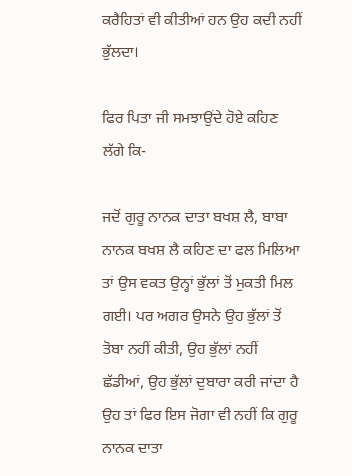ਕਰੈਹਿਤਾਂ ਵੀ ਕੀਤੀਆਂ ਹਨ ਉਹ ਕਦੀ ਨਹੀਂ ਭੁੱਲਦਾ।

ਫਿਰ ਪਿਤਾ ਜੀ ਸਮਝਾਉਂਦੇ ਹੋਏ ਕਹਿਣ ਲੱਗੇ ਕਿ-

ਜਦੋਂ ਗੁਰੂ ਨਾਨਕ ਦਾਤਾ ਬਖਸ਼ ਲੈ, ਬਾਬਾ ਨਾਨਕ ਬਖਸ਼ ਲੈ ਕਹਿਣ ਦਾ ਫਲ ਮਿਲਿਆ ਤਾਂ ਉਸ ਵਕਤ ਉਨ੍ਹਾਂ ਭੁੱਲਾਂ ਤੋਂ ਮੁਕਤੀ ਮਿਲ ਗਈ। ਪਰ ਅਗਰ ਉਸਨੇ ਉਹ ਭੁੱਲਾਂ ਤੋਂ ਤੋਬਾ ਨਹੀਂ ਕੀਤੀ, ਉਹ ਭੁੱਲਾਂ ਨਹੀਂ ਛੱਡੀਆਂ, ਉਹ ਭੁੱਲਾਂ ਦੁਬਾਰਾ ਕਰੀ ਜਾਂਦਾ ਹੈ ਉਹ ਤਾਂ ਫਿਰ ਇਸ ਜੋਗਾ ਵੀ ਨਹੀਂ ਕਿ ਗੁਰੂ ਨਾਨਕ ਦਾਤਾ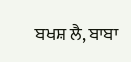ਬਖਸ਼ ਲੈ, ਬਾਬਾ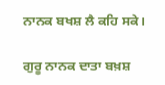ਨਾਨਕ ਬਖਸ਼ ਲੈ ਕਹਿ ਸਕੇ।

ਗੁਰੂ ਨਾਨਕ ਦਾਤਾ ਬਖ਼ਸ਼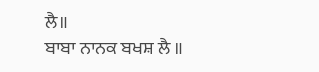ਲੈ॥
ਬਾਬਾ ਨਾਨਕ ਬਖਸ਼ ਲੈ ॥